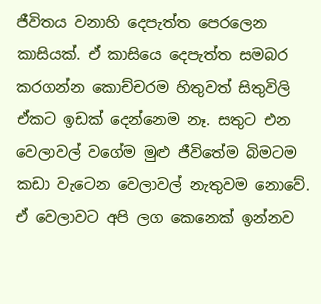ජීවිතය වනාහි දෙපැත්ත පෙරලෙන කාසියක්. ඒ කාසියෙ දෙපැත්ත සමබර කරගන්න කොච්චරම හිතුවත් සිතුවිලි ඒකට ඉඩක් දෙන්නෙම නෑ. සතුට එන වෙලාවල් වගේම මුළු ජීවිතේම බිමටම කඩා වැටෙන වෙලාවල් නැතුවම නොවේ. ඒ වෙලාවට අපි ලග කෙනෙක් ඉන්නව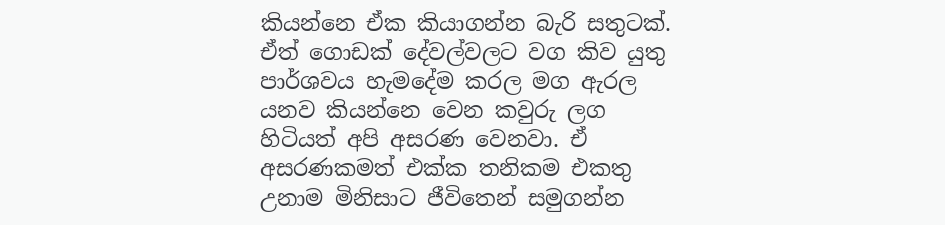කියන්නෙ ඒක කියාගන්න බැරි සතුටක්. ඒත් ගොඩක් දේවල්වලට වග කිව යුතු පාර්ශවය හැමදේම කරල මග ඇරල යනව කියන්නෙ වෙන කවුරු ලග හිටියත් අපි අසරණ වෙනවා. ඒ අසරණකමත් එක්ක තනිකම එකතු උනාම මිනිසාට ජීවිතෙන් සමුගන්න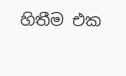හිතීම එක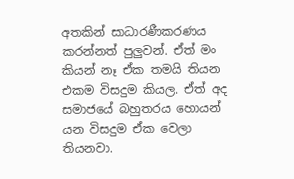අතකින් සාධාරණීකරණය කරන්නත් පුලුවන්. ඒත් මං කියන් නෑ ඒක තමයි තියන එකම විසදුම කියල. ඒත් අද සමාජයේ බහුතරය හොයන් යන විසදුම ඒක වෙලා තියනවා.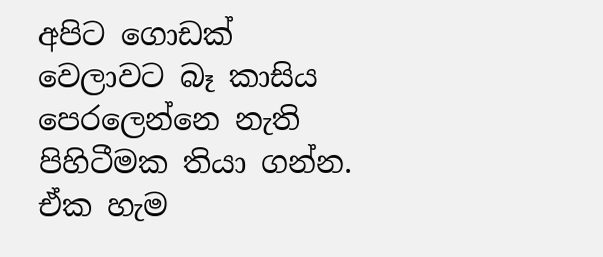අපිට ගොඩක් වෙලාවට බෑ කාසිය පෙරලෙන්නෙ නැති පිහිටීමක තියා ගන්න. ඒක හැම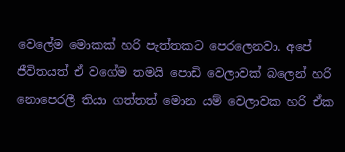වෙලේම මොකක් හරි පැත්තකට පෙරලෙනවා. අපේ ජීවිතයත් ඒ වගේම තමයි පොඩි වෙලාවක් බලෙන් හරි නොපෙරලී තියා ගත්තත් මොන යම් වෙලාවක හරි ඒක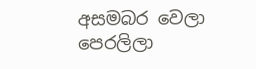අසමබර වෙලා පෙරලිලා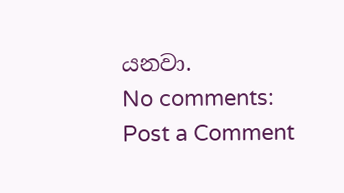යනවා.
No comments:
Post a Comment